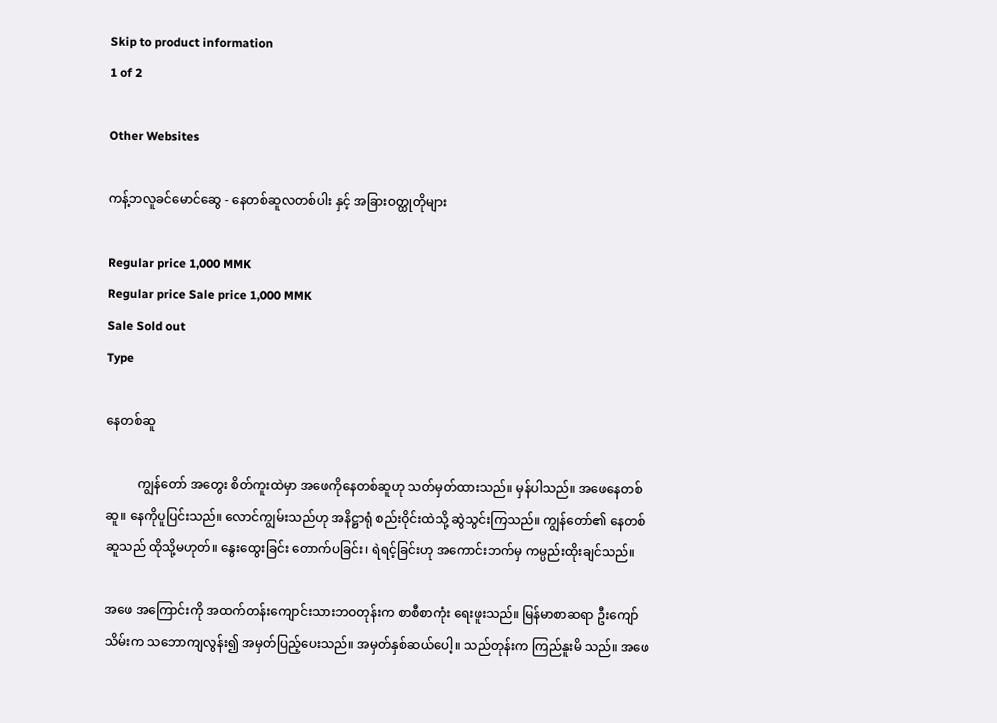Skip to product information
1 of 2

Other Websites

ကန့်ဘလူခင်မောင်ဆွေ - နေတစ်ဆူလတစ်ပါး နှင့် အခြားဝတ္ထုတိုများ

Regular price 1,000 MMK
Regular price Sale price 1,000 MMK
Sale Sold out
Type

နေတစ်ဆူ

          ကျွန်တော် အတွေး စိတ်ကူးထဲမှာ အဖေကိုနေတစ်ဆူဟု သတ်မှတ်ထားသည်။ မှန်ပါသည်။ အဖေနေတစ် ဆူ။ နေကိုပူပြင်းသည်။ လောင်ကျွမ်းသည်ဟု အနိဋ္ဌာရုံ စည်းဝိုင်းထဲသို့ ဆွဲသွင်းကြသည်။ ကျွန်တော်၏ နေတစ် ဆူသည် ထိုသို့မဟုတ်။ နွေးထွေးခြင်း တောက်ပခြင်း၊ ရဲရင့်ခြင်းဟု အကောင်းဘက်မှ ကမ္ပည်းထိုးချင်သည်။

အဖေ အကြောင်းကို အထက်တန်းကျောင်းသားဘဝတုန်းက စာစီစာကုံး ရေးဖူးသည်။ မြန်မာစာဆရာ ဦးကျော်သိမ်းက သဘောကျလွန်း၍ အမှတ်ပြည့်ပေးသည်။ အမှတ်နှစ်ဆယ်ပေါ့။ သည်တုန်းက ကြည်နူးမိ သည်။ အဖေ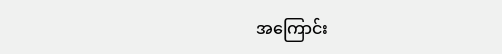အကြောင်း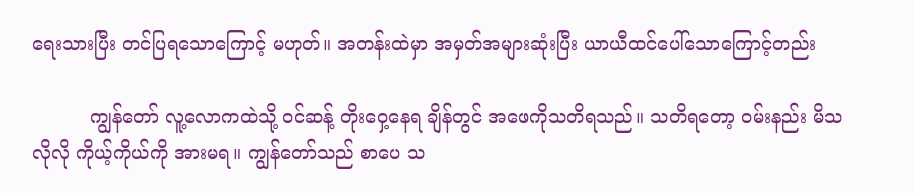ရေးသားပြီး တင်ပြရသောကြောင့် မဟုတ်။ အတန်းထဲမှာ အမှတ်အများဆုံးပြီး ယာယီထင်ပေါ်သောကြောင့်တည်း

          ကျွန်တော် လူ့လောကထဲသို့ ဝင်ဆန့် တိုးဝှေ့နေရ ချိန်တွင် အဖေကိုသတိရသည်။ သတိရတော့ ဝမ်းနည်း မိသလိုလို ကိုယ့်ကိုယ်ကို အားမရ။ ကျွန်တော်သည် စာပေ သ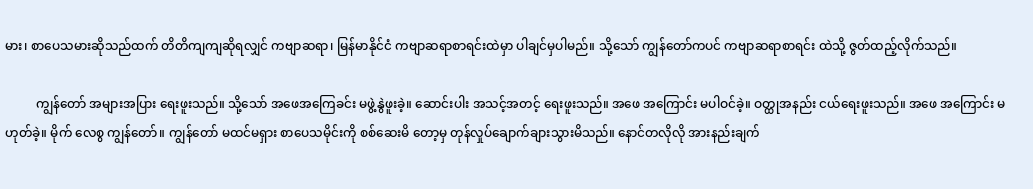မား၊ စာပေသမားဆိုသည်ထက် တိတိကျကျဆိုရလျှင် ကဗျာဆရာ၊ မြန်မာနိုင်ငံ ကဗျာဆရာစာရင်းထဲမှာ ပါချင်မှပါမည်။ သို့သော် ကျွန်တော်ကပင် ကဗျာဆရာစာရင်း ထဲသို့ ဇွတ်ထည့်လိုက်သည်။

          ကျွန်တော် အများအပြား ရေးဖူးသည်။ သို့သော် အဖေအကြေခင်း မဖွဲ့နွဲဖူးခဲ့။ ဆောင်းပါး အသင့်အတင့် ရေးဖူးသည်။ အဖေ အကြောင်း မပါဝင်ခဲ့။ ဝတ္ထုအနည်း ငယ်ရေးဖူးသည်။ အဖေ အကြောင်း မဟုတ်ခဲ့။ မိုက် လေစွ ကျွန်တော်။ ကျွန်တော် မထင်မရှား စာပေသမိုင်းကို စစ်ဆေးမိ တော့မှ တုန်လှုပ်ချောက်ချားသွားမိသည်။ နောင်တလိုလို အားနည်းချက်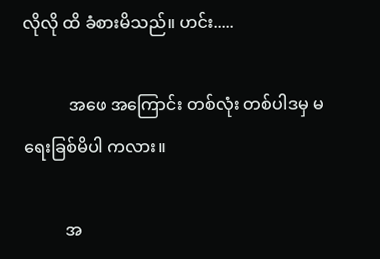လိုလို ထိ ခံစားမိသည်။ ဟင်း.....

           အဖေ အကြောင်း တစ်လုံး တစ်ပါဒမှ မရေးခြစ်မိပါ ကလား။

          အ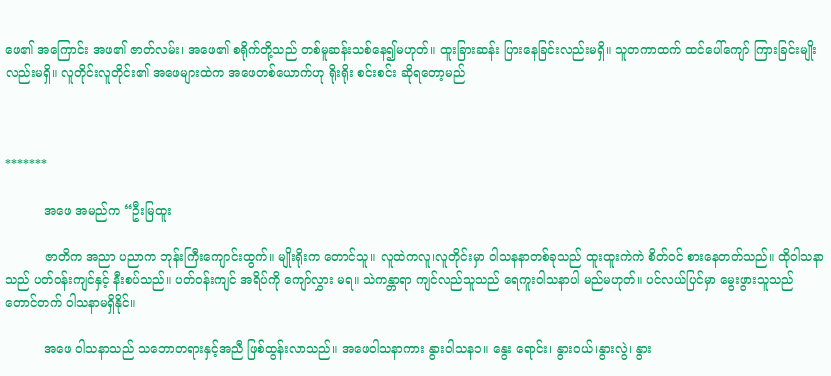ဖေ၏ အကြောင်း အဖ၏ ဇာတ်လမ်း၊ အဖေ၏ စရိုက်တို့သည် တစ်မူဆန်းသစ်နေ၍မဟုတ်။ ထူးခြားဆန်း ပြားနေခြင်းလည်းမရှိ။ သူတကာထက် ထင်ပေါ်ကျော် ကြားခြင်းမျိုးလည်းမရှိ။ လူတိုင်းလူတိုင်း၏ အဖေများထဲက အဖေတစ်ယောက်ဟု ရိုးရိုး စင်းစင်း ဆိုရတော့မည်



*******

          အဖေ အမည်က “ဦးမြထူး

          ဇာတိက အညာ ပညာက ဘုန်းကြီးကျောင်းထွက်။ မျိုးရိုးက တောင်သူ။ လူထဲကလူ၊လူတိုင်းမှာ ဝါသနနာတစ်ခုသည် ထူးထူးကဲကဲ စိတ်ဝင် စားနေတတ်သည်။ ထိုဝါသနာသည် ပတ်ဝန်းကျင်နှင့် နီးစပ်သည်။ ပတ်ဝန်းကျင် အရိပ်ကို ကျော်လွှား မရ။ သဲကန္တာရာ ကျင်လည်သူသည် ရေကူးဝါသနာပါ မည်မဟုတ်။ ပင်လယ်ပြင်မှာ မွေးဖွားသူသည် တောင်တက် ၀ါသနာမရှိနိုင်။

          အဖေ ဝါသနာသည် သဘောတရားနှင့်အညီ ဖြစ်ထွန်းလာသည်။ အဖေ၀ါသနာကား နွား၀ါသန၁။ နွေး ရောင်း၊ နွားဝယ်၊နွားလွဲ၊ နွား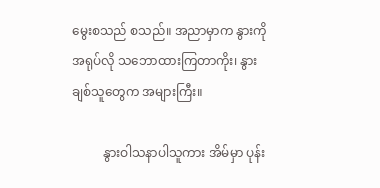မွေးစသည် စသည်။ အညာမှာက နွားကို အရုပ်လို သဘောထားကြတာကိုး၊ နွား ချစ်သူတွေက အများကြီး။

          နွားဝါသနာပါသူကား အိမ်မှာ ပုန်း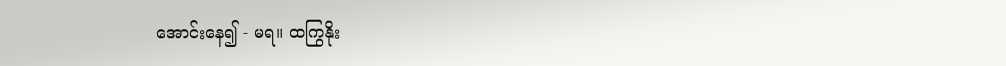အောင်းနေ၍ - မရ။ ထကြွနိုး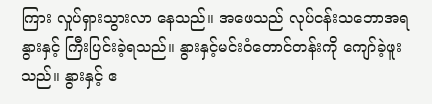ကြား လှုပ်ရှားသွားလာ နေသည်။ အဖေသည် လုပ်ငန်းသဘောအရ နွားနှင့် ကြီးပြင်းခဲ့ရသည်။ နွားနှင့်မင်းဝံတောင်တန်းကို ကျော်ခဲ့ဖူးသည်။ နွားနှင့် ဧ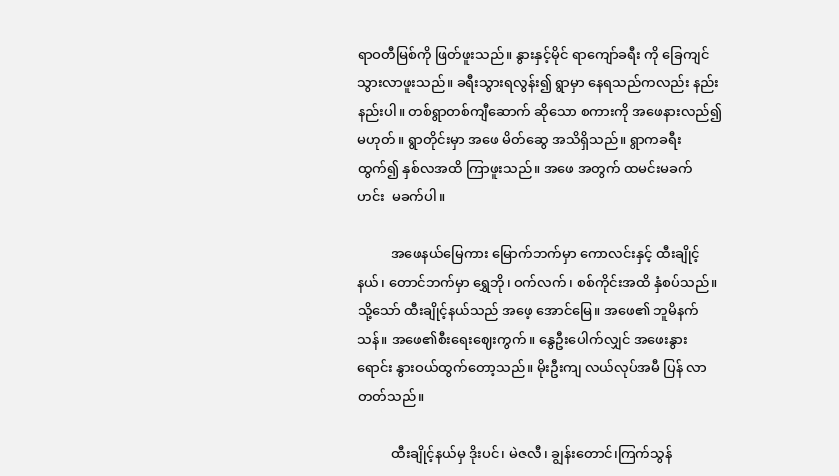ရာဝတီမြစ်ကို ဖြတ်ဖူးသည်။ နွားနှင့်မိုင် ရာကျော်ခရီး ကို ခြေကျင်သွားလာဖူးသည်။ ခရီးသွားရလွန်း၍ ရွာမှာ နေရသည်ကလည်း နည်းနည်းပါ။ တစ်ရွာတစ်ကျီဆောက် ဆိုသော စကားကို အဖေနားလည်၍မဟုတ်။ ရွာတိုင်းမှာ အဖေ မိတ်ဆွေ အသိရှိသည်။ ရွာကခရီးထွက်၍ နှစ်လအထိ ကြာဖူးသည်။ အဖေ အတွက် ထမင်းမခက် ဟင်း  မခက်ပါ။

          အဖေနယ်မြေကား မြောက်ဘက်မှာ ကောလင်းနှင့် ထီးချိုင့်နယ်၊ တောင်ဘက်မှာ ရွှေဘို၊ ဝက်လက်၊ စစ်ကိုင်းအထိ နှံစပ်သည်။ သို့သော် ထီးချိုင့်နယ်သည် အဖေ့ အောင်မြေ။ အဖေ၏ ဘူမိနက်သန်။ အဖေ၏စီးရေးဈေးကွက်။ နွေဦးပေါက်လျှင် အဖေးနွားရောင်း နွားဝယ်ထွက်တော့သည်။ မိုးဦးကျ လယ်လုပ်အမီ ပြန် လာတတ်သည်။

          ထီးချိုင့်နယ်မှ ဒိုးပင်၊ မဲဇလီ၊ ချွန်းတောင်၊ကြက်သွန်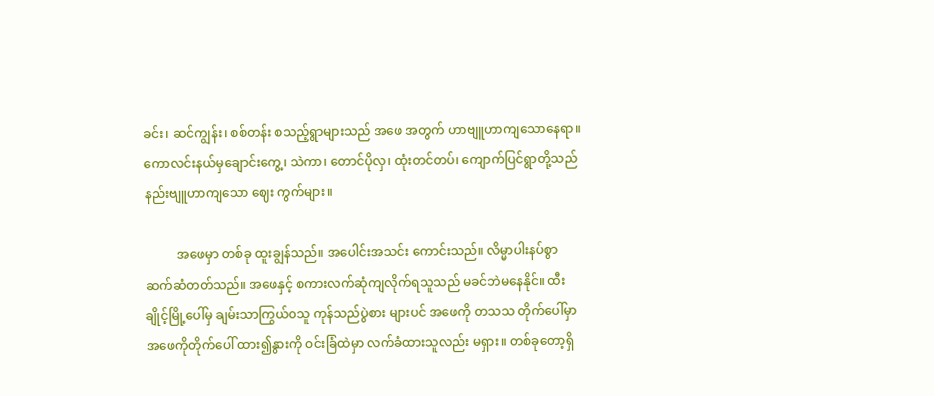ခင်း၊ ဆင်ကျွန်း၊ စစ်တန်း စသည့်ရွာများသည် အဖေ အတွက် ဟာဗျူဟာကျသောနေရာ။ ကောလင်းနယ်မှချောင်းကွေ့၊ သဲကာ၊ တောင်ပိုလှ၊ ထုံးတင်တပ်၊ ကျောက်ပြင်ရွာတို့သည် နည်းဗျူဟာကျသော ဈေး ကွက်များ။

          အဖေမှာ တစ်ခု ထူးချွန်သည်။ အပေါင်းအသင်း ကောင်းသည်။ လိမ္မာပါးနပ်စွာ ဆက်ဆံတတ်သည်။ အဖေနှင့် စကားလက်ဆုံကျလိုက်ရသူသည် မခင်ဘဲမနေနိုင်။ ထီးချိုင့်မြို့ပေါ်မှ ချမ်းသာကြွယ်၀သူ ကုန်သည်ပွဲစား များပင် အဖေကို တသသ တိုက်ပေါ်မှာ အဖေကိုတိုက်ပေါ် ထား၍နွားကို ဝင်းခြံထဲမှာ လက်ခံထားသူလည်း မရှား။ တစ်ခုတော့ရှိ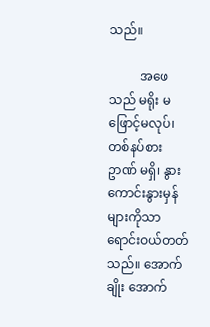သည်။

          အဖေသည် မရိုး မဖြောင့်မလုပ်၊ တစ်နပ်စား ဥာဏ် မရှိ၊ နွားကောင်းနွားမှန်များကိုသာ ရောင်းဝယ်တတ် သည်။ အောက်ချိုး အောက်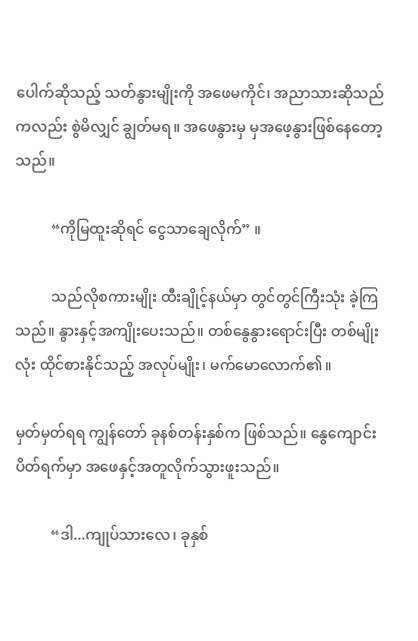ပေါက်ဆိုသည့် သတ်နွားမျိုးကို အဖေမကိုင်၊ အညာသားဆိုသည်ကလည်း စွဲမိလျှင် ချွတ်မရ။ အဖေနွားမှ မှအဖေ့နွားဖြစ်နေတော့သည်။

          “ကိုမြထူးဆိုရင် ငွေသာချေလိုက်” ။

          သည်လိုစကားမျိုး ထီးချိုင့်နယ်မှာ တွင်တွင်ကြီးသုံး ခဲ့ကြသည်။ နွားနှင့်အကျိုးပေးသည်။ တစ်နွေနွားရောင်းပြီး တစ်မျိုးလုံး ထိုင်စားနိုင်သည့် အလုပ်မျိုး၊ မက်မောလောက်၏။

မှတ်မှတ်ရရ ကျွန်တော် ခုနစ်တန်းနှစ်က ဖြစ်သည်။ နွေကျောင်းပိတ်ရက်မှာ အဖေနှင့်အတူလိုက်သွားဖူးသည်။

          “ဒါ...ကျုပ်သားလေ၊ ခုနှစ်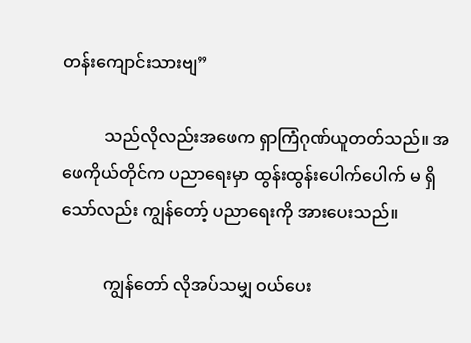တန်းကျောင်းသားဗျ”

          သည်လိုလည်းအဖေက ရှာကြံဂုဏ်ယူတတ်သည်။ အဖေကိုယ်တိုင်က ပညာရေးမှာ ထွန်းထွန်းပေါက်ပေါက် မ ရှိသော်လည်း ကျွန်တော့် ပညာရေးကို အားပေးသည်။

          ကျွန်တော် လိုအပ်သမျှ ဝယ်ပေး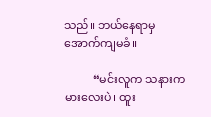သည်။ ဘယ်နေရာမှအောက်ကျမခံ။

          “မင်းလူက သနားကမားလေးပဲ၊ ထူး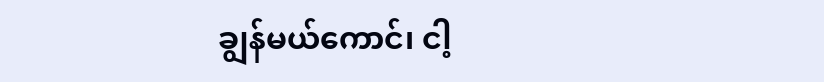ချွန်မယ်ကောင်၊ ငါ့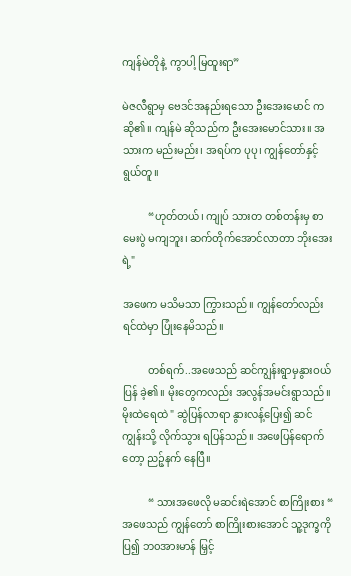ကျန်မဲတိုနဲ့  ကွာပါ့ မြထူးရာ”

မဲဇလီရွာမှ ဗေဒင်အနည်းရသော ဦးအေးမောင် ကဆို၏။ ကျန်မဲ ဆိုသည်က ဦးအေးမောင်သား။ အသားက မည်းမည်း၊ အရပ်က ပုပု၊ ကျွန်တော်နှင့် ရွယ်တူ။

          “ဟုတ်တယ်၊ ကျုပ် သားတ တစ်တန်းမှ စာမေးပွဲ မကျဘူး၊ ဆက်တိုက်အောင်လာတာ ဘိုးအေးရဲ့"

အဖေက မသိမသာ ကြွားသည်။ ကျွန်တော်လည်း ရင်ထဲမှာ ပြုံးနေမိသည်။

          တစ်ရက်..အဖေသည် ဆင်ကျွန်းရွာမှနွားဝယ်ပြန် ခဲ့၏။ မိုးတွေကလည်း အလွန်အမင်းရွာသည်။ မိုးထဲရေထဲ " ဆွဲပြန်လာရာ နွားလန့်ပြေး၍ ဆင်ကျွန်းသို့ လိုက်သွား ရပြန်သည်။ အဖေပြန်ရောက်တော့ ညဉ့်နက် နေပြီ။

          “ သားအဖေလို မဆင်းရဲအောင် စာကြိုးစား “ အဖေသည် ကျွန်တော် စာကြိုးစားအောင် သူ့ဒုက္ခကို ပြ၍ ဘ၀အားမာန် မြှင့်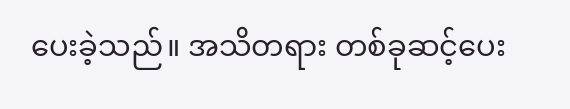ပေးခဲ့သည်။ အသိတရား တစ်ခုဆင့်ပေး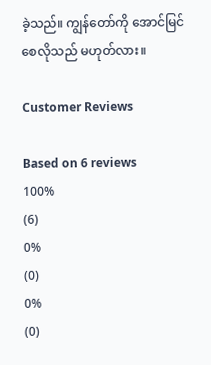ခဲ့သည်။ ကျွန်တော်ကို အောင်မြင်စေလိုသည် မဟုတ်လား။

Customer Reviews

Based on 6 reviews
100%
(6)
0%
(0)
0%
(0)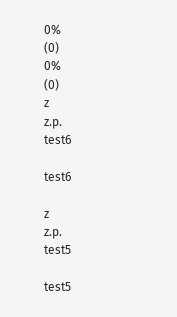0%
(0)
0%
(0)
z
z.p.
test6

test6

z
z.p.
test5

test5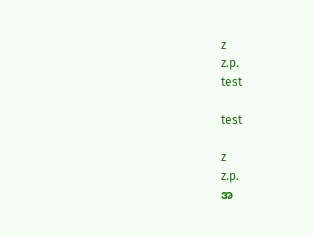z
z.p.
test

test

z
z.p.
အ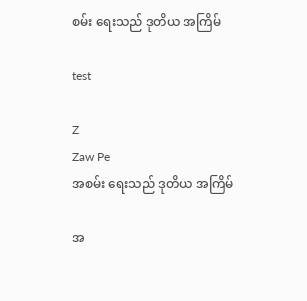စမ်း ရေးသည် ဒုတိယ အကြိမ်

test

Z
Zaw Pe
အစမ်း ရေးသည် ဒုတိယ အကြိမ်

အ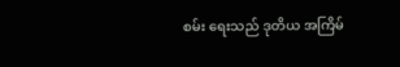စမ်း ရေးသည် ဒုတိယ အကြိမ်